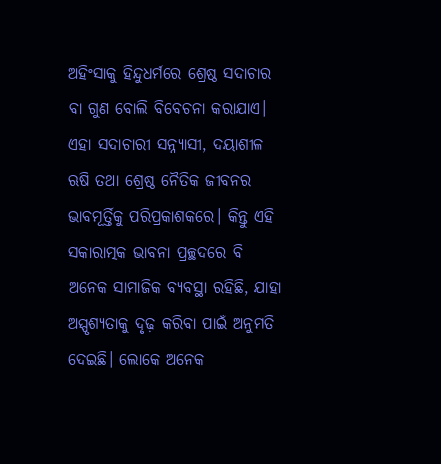ଅହିଂସାକୁ ହିନ୍ଦୁଧର୍ମରେ ଶ୍ରେଷ୍ଠ ସଦାଚାର ବା ଗୁଣ ବୋଲି ବିବେଚନା କରାଯାଏ। ଏହା ସଦାଚାରୀ ସନ୍ନ୍ୟାସୀ, ଦୟାଶୀଳ ଋଷି ତଥା ଶ୍ରେଷ୍ଠ ନୈତିକ ଜୀବନର ଭାବମୂର୍ତ୍ତିକୁ ପରିପ୍ରକାଶକରେ। କିନ୍ତୁ ଏହି ସକାରାତ୍ମକ ଭାବନା ପ୍ରଚ୍ଛଦରେ ବି ଅନେକ ସାମାଜିକ ବ୍ୟବସ୍ଥା ରହିଛି, ଯାହା ଅସ୍ପୃଶ୍ୟତାକୁ ଦୃଢ଼ କରିବା ପାଇଁ ଅନୁମତି ଦେଇଛି। ଲୋକେ ଅନେକ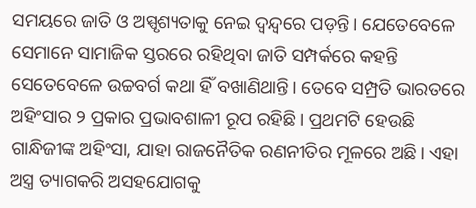ସମୟରେ ଜାତି ଓ ଅସ୍ପୃଶ୍ୟତାକୁ ନେଇ ଦ୍ୱନ୍ଦ୍ୱରେ ପଡ଼ନ୍ତି। ଯେତେବେଳେ ସେମାନେ ସାମାଜିକ ସ୍ତରରେ ରହିଥିବା ଜାତି ସମ୍ପର୍କରେ କହନ୍ତି ସେତେବେଳେ ଉଚ୍ଚବର୍ଗ କଥା ହିଁ ବଖାଣିଥାନ୍ତି। ତେବେ ସମ୍ପ୍ରତି ଭାରତରେ ଅହିଂସାର ୨ ପ୍ରକାର ପ୍ରଭାବଶାଳୀ ରୂପ ରହିଛି। ପ୍ରଥମଟି ହେଉଛି ଗାନ୍ଧିଜୀଙ୍କ ଅହିଂସା, ଯାହା ରାଜନୈତିକ ରଣନୀତିର ମୂଳରେ ଅଛି। ଏହା ଅସ୍ତ୍ର ତ୍ୟାଗକରି ଅସହଯୋଗକୁ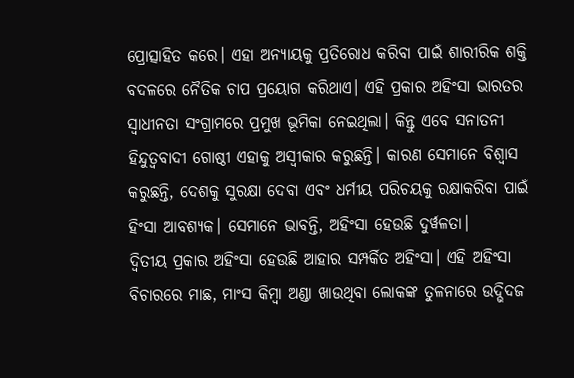ପ୍ରୋତ୍ସାହିତ କରେ। ଏହା ଅନ୍ୟାୟକୁ ପ୍ରତିରୋଧ କରିବା ପାଇଁ ଶାରୀରିକ ଶକ୍ତି ବଦଳରେ ନୈତିକ ଚାପ ପ୍ରୟୋଗ କରିଥାଏ। ଏହି ପ୍ରକାର ଅହିଂସା ଭାରତର ସ୍ୱାଧୀନତା ସଂଗ୍ରାମରେ ପ୍ରମୁଖ ଭୂମିକା ନେଇଥିଲା। କିନ୍ତୁ ଏବେ ସନାତନୀ ହିନ୍ଦୁତ୍ୱବାଦୀ ଗୋଷ୍ଠୀ ଏହାକୁ ଅସ୍ୱୀକାର କରୁଛନ୍ତି। କାରଣ ସେମାନେ ବିଶ୍ୱାସ କରୁଛନ୍ତି, ଦେଶକୁ ସୁରକ୍ଷା ଦେବା ଏବଂ ଧର୍ମୀୟ ପରିଚୟକୁ ରକ୍ଷାକରିବା ପାଇଁ ହିଂସା ଆବଶ୍ୟକ। ସେମାନେ ଭାବନ୍ତି, ଅହିଂସା ହେଉଛି ଦୁର୍ୱଳତା।
ଦ୍ୱିତୀୟ ପ୍ରକାର ଅହିଂସା ହେଉଛି ଆହାର ସମ୍ପର୍କିତ ଅହିଂସା। ଏହି ଅହିଂସା ବିଚାରରେ ମାଛ, ମାଂସ କିମ୍ୱା ଅଣ୍ଡା ଖାଉଥିବା ଲୋକଙ୍କ ତୁଳନାରେ ଉଦ୍ଭିଦଜ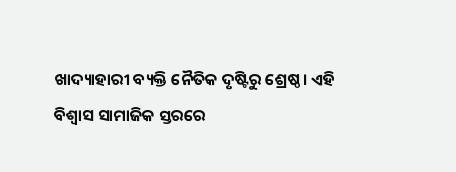ଖାଦ୍ୟାହାରୀ ବ୍ୟକ୍ତି ନୈତିକ ଦୃଷ୍ଟିରୁ ଶ୍ରେଷ୍ଠ। ଏହି ବିଶ୍ୱାସ ସାମାଜିକ ସ୍ତରରେ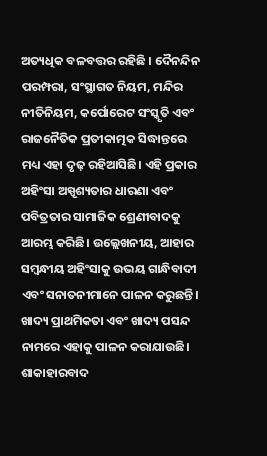ଅତ୍ୟଧିକ ବଳବତ୍ତର ରହିଛି । ଦୈନନ୍ଦିନ ପରମ୍ପରା, ସଂସ୍ଥାଗତ ନିୟମ, ମନ୍ଦିର ନୀତିନିୟମ, କର୍ପୋରେଟ ସଂସ୍କୃତି ଏବଂ ରାଜନୈତିକ ପ୍ରତୀକାତ୍ମକ ସିଦ୍ଧାନ୍ତରେ ମଧ୍ୟ ଏହା ଦୃଢ଼ ରହିଆସିଛି। ଏହି ପ୍ରକାର ଅହିଂସା ଅସ୍ପୃଶ୍ୟତାର ଧାରଣା ଏବଂ ପବିତ୍ରତାର ସାମାଜିକ ଶ୍ରେଣୀବାଦକୁ ଆରମ୍ଭ କରିଛି। ଉଲ୍ଲେଖନୀୟ, ଆହାର ସମ୍ୱନ୍ଧୀୟ ଅହିଂସାକୁ ଉଭୟ ଗାନ୍ଧିବାଦୀ ଏବଂ ସନାତନୀମାନେ ପାଳନ କରୁଛନ୍ତି। ଖାଦ୍ୟ ପ୍ରାଥମିକତା ଏବଂ ଖାଦ୍ୟ ପସନ୍ଦ ନାମରେ ଏହାକୁ ପାଳନ କରାଯାଉଛି।
ଶାକାହାରବାଦ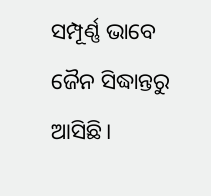ସମ୍ପୂର୍ଣ୍ଣ ଭାବେ ଜୈନ ସିଦ୍ଧାନ୍ତରୁ ଆସିଛି।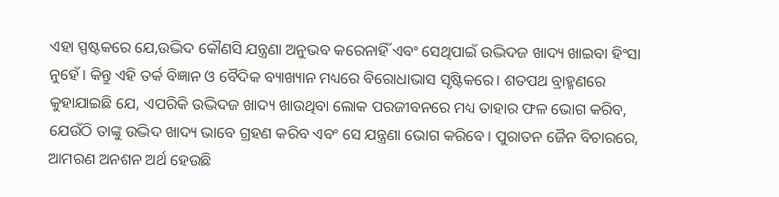ଏହା ସ୍ପଷ୍ଟକରେ ଯେ,ଉଦ୍ଭିଦ କୌଣସି ଯନ୍ତ୍ରଣା ଅନୁଭବ କରେନାହିଁ ଏବଂ ସେଥିପାଇଁ ଉଦ୍ଭିଦଜ ଖାଦ୍ୟ ଖାଇବା ହିଂସା ନୁହେଁ। କିନ୍ତୁ ଏହି ତର୍କ ବିଜ୍ଞାନ ଓ ବୈଦିକ ବ୍ୟାଖ୍ୟାନ ମଧ୍ୟରେ ବିରୋଧାଭାସ ସୃଷ୍ଟିକରେ। ଶତପଥ ବ୍ରାହ୍ମଣରେ କୁହାଯାଇଛି ଯେ, ଏପରିକି ଉଦ୍ଭିଦଜ ଖାଦ୍ୟ ଖାଉଥିବା ଲୋକ ପରଜୀବନରେ ମଧ୍ୟ ତାହାର ଫଳ ଭୋଗ କରିବ, ଯେଉଁଠି ତାଙ୍କୁ ଉଦ୍ଭିଦ ଖାଦ୍ୟ ଭାବେ ଗ୍ରହଣ କରିବ ଏବଂ ସେ ଯନ୍ତ୍ରଣା ଭୋଗ କରିବେ। ପୁରାତନ ଜୈନ ବିଚାରରେ, ଆମରଣ ଅନଶନ ଅର୍ଥ ହେଉଛି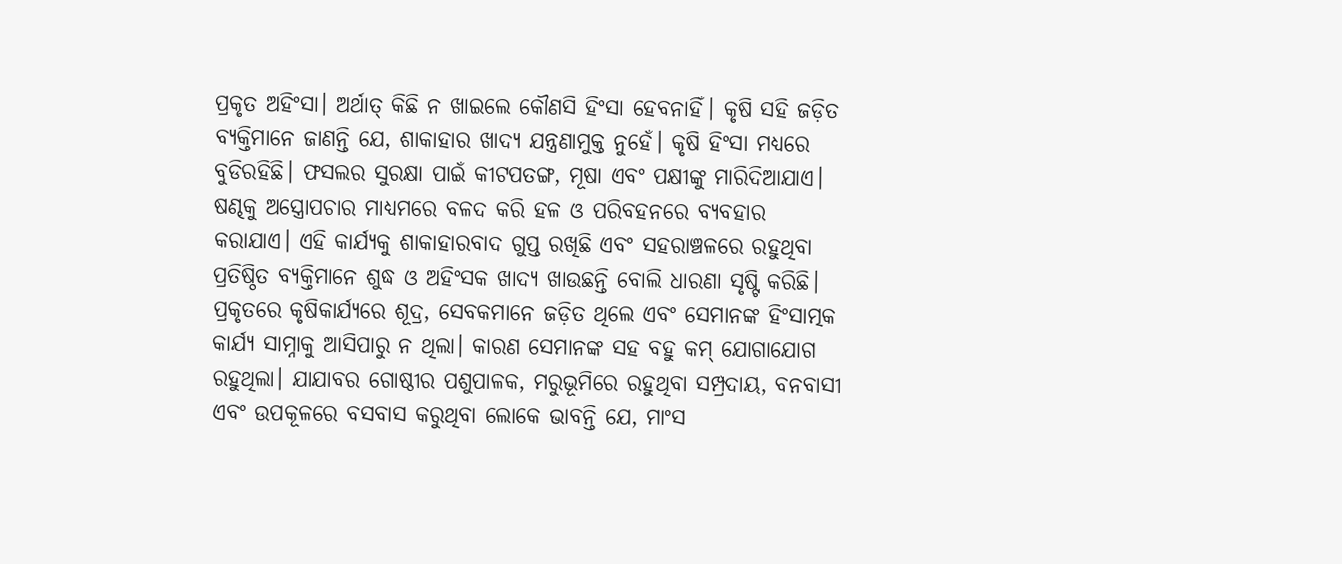ପ୍ରକୃତ ଅହିଂସା। ଅର୍ଥାତ୍ କିଛି ନ ଖାଇଲେ କୌଣସି ହିଂସା ହେବନାହିଁ। କୃଷି ସହି ଜଡ଼ିତ ବ୍ୟକ୍ତିମାନେ ଜାଣନ୍ତି ଯେ, ଶାକାହାର ଖାଦ୍ୟ ଯନ୍ତ୍ରଣାମୁକ୍ତ ନୁହେଁ। କୃଷି ହିଂସା ମଧ୍ୟରେ ବୁଡିରହିଛି। ଫସଲର ସୁରକ୍ଷା ପାଇଁ କୀଟପତଙ୍ଗ, ମୂଷା ଏବଂ ପକ୍ଷୀଙ୍କୁ ମାରିଦିଆଯାଏ। ଷଣ୍ଢକୁ ଅସ୍ତ୍ରୋପଚାର ମାଧ୍ୟମରେ ବଳଦ କରି ହଳ ଓ ପରିବହନରେ ବ୍ୟବହାର କରାଯାଏ। ଏହି କାର୍ଯ୍ୟକୁ ଶାକାହାରବାଦ ଗୁପ୍ତ ରଖିଛି ଏବଂ ସହରାଞ୍ଚଳରେ ରହୁଥିବା ପ୍ରତିଷ୍ଠିତ ବ୍ୟକ୍ତିମାନେ ଶୁଦ୍ଧ ଓ ଅହିଂସକ ଖାଦ୍ୟ ଖାଉଛନ୍ତି ବୋଲି ଧାରଣା ସୃଷ୍ଟି କରିଛି।
ପ୍ରକୃତରେ କୃଷିକାର୍ଯ୍ୟରେ ଶୂଦ୍ର, ସେବକମାନେ ଜଡ଼ିତ ଥିଲେ ଏବଂ ସେମାନଙ୍କ ହିଂସାତ୍ମକ କାର୍ଯ୍ୟ ସାମ୍ନାକୁ ଆସିପାରୁ ନ ଥିଲା। କାରଣ ସେମାନଙ୍କ ସହ ବହୁ କମ୍ ଯୋଗାଯୋଗ ରହୁଥିଲା। ଯାଯାବର ଗୋଷ୍ଠୀର ପଶୁପାଳକ, ମରୁଭୂମିରେ ରହୁଥିବା ସମ୍ପ୍ରଦାୟ, ବନବାସୀ ଏବଂ ଉପକୂଳରେ ବସବାସ କରୁଥିବା ଲୋକେ ଭାବନ୍ତି ଯେ, ମାଂସ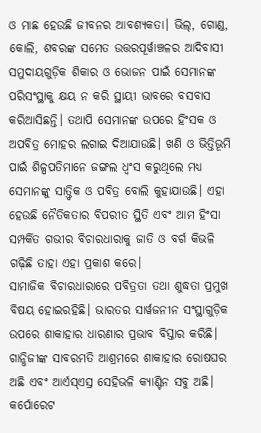ଓ ମାଛ ହେଉଛି ଜୀବନର ଆବଶ୍ୟକତା। ଭିଲ୍, ଗୋଣ୍ଡ, କୋଲି, ଶବରଙ୍କ ସମେତ ଉତ୍ତରପୂର୍ୱାଞ୍ଚଳର ଆଦିବାସୀ ସମୁଦାୟଗୁଡ଼ିକ ଶିକାର ଓ ଭୋଜନ ପାଇଁ ସେମାନଙ୍କ ପରିସଂସ୍ଥାକୁ କ୍ଷୟ ନ କରି ସ୍ଥାୟୀ ଭାବରେ ବସବାସ କରିଆସିଛନ୍ତି। ତଥାପି ସେମାନଙ୍କ ଉପରେ ହିଂସକ ଓ ଅପବିତ୍ର ମୋହର ଲଗାଇ ଦିଆଯାଉଛି। ଖଣି ଓ ଭିତ୍ତିଭୂମି ପାଇଁ ଶିଳ୍ପପତିମାନେ ଜଙ୍ଗଲ ଧ୍ୱଂସ କରୁଥିଲେ ମଧ୍ୟ ସେମାନଙ୍କୁ ସାତ୍ତ୍ୱିକ ଓ ପବିତ୍ର ବୋଲି କୁହାଯାଉଛି। ଏହା ହେଉଛି ନୈତିକତାର ବିପରୀତ ସ୍ଥିତି ଏବଂ ଆମ ହିଂସା ସମ୍ପର୍କିତ ଗଭୀର ବିଚାରଧାରାକୁ ଜାତି ଓ ବର୍ଗ କିଭଳି ଗଢ଼ିଛି ତାହା ଏହା ପ୍ରକାଶ କରେ।
ସାମାଜିକ ବିଚାରଧାରାରେ ପବିତ୍ରତା ତଥା ଶୁଦ୍ଧତା ପ୍ରମୁଖ ବିଷୟ ହୋଇରହିଛି। ଭାରତର ସାର୍ୱଜନୀନ ସଂସ୍ଥାଗୁଡ଼ିକ ଉପରେ ଶାକାହାର ଧାରଣାର ପ୍ରଭାବ ବିସ୍ତାର କରିଛି। ଗାନ୍ଧିଜୀଙ୍କ ସାବରମତି ଆଶ୍ରମରେ ଶାକାହାର ରୋଷଘର ଅଛି ଏବଂ ଆର୍ଏସ୍ଏସ୍ର ସେହିଭଳି କ୍ୟାଣ୍ଟିନ ସବୁ ଅଛି। କର୍ପୋରେଟ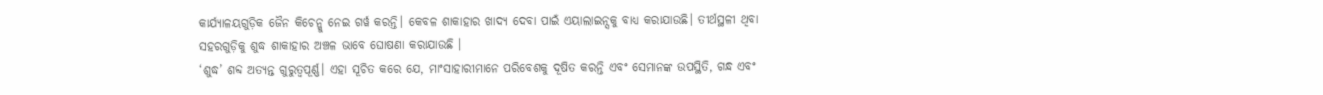କାର୍ଯ୍ୟାଳୟଗୁଡ଼ିକ ଜୈନ କିଚେନ୍କୁ ନେଇ ଗର୍ୱ କରନ୍ତି। କେବଳ ଶାକାହାର ଖାଦ୍ୟ ଦେବା ପାଇଁ ଏୟାଲାଇନ୍ସକୁ ବାଧ୍ୟ କରାଯାଉଛି। ତୀର୍ଥସ୍ଥଳୀ ଥିବା ସହରଗୁଡ଼ିକୁ ଶୁଦ୍ଧ ଶାକାହାର ଅଞ୍ଚଳ ଭାବେ ଘୋଷଣା କରାଯାଉଛି ।
‘ଶୁଦ୍ଧ’ ଶବ୍ଦ ଅତ୍ୟନ୍ତ ଗୁରୁତ୍ୱପୂର୍ଣ୍ଣ। ଏହା ସୂଚିତ କରେ ଯେ, ମାଂସାହାରୀମାନେ ପରିବେଶକୁ ଦୂଷିତ କରନ୍ତି ଏବଂ ସେମାନଙ୍କ ଉପସ୍ଥିତି, ଗନ୍ଧ ଏବଂ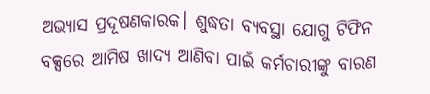ଅଭ୍ୟାସ ପ୍ରଦୂଷଣକାରକ। ଶୁଦ୍ଧତା ବ୍ୟବସ୍ଥା ଯୋଗୁ ଟିଫିନ ବକ୍ସରେ ଆମିଷ ଖାଦ୍ୟ ଆଣିବା ପାଇଁ କର୍ମଚାରୀଙ୍କୁ ବାରଣ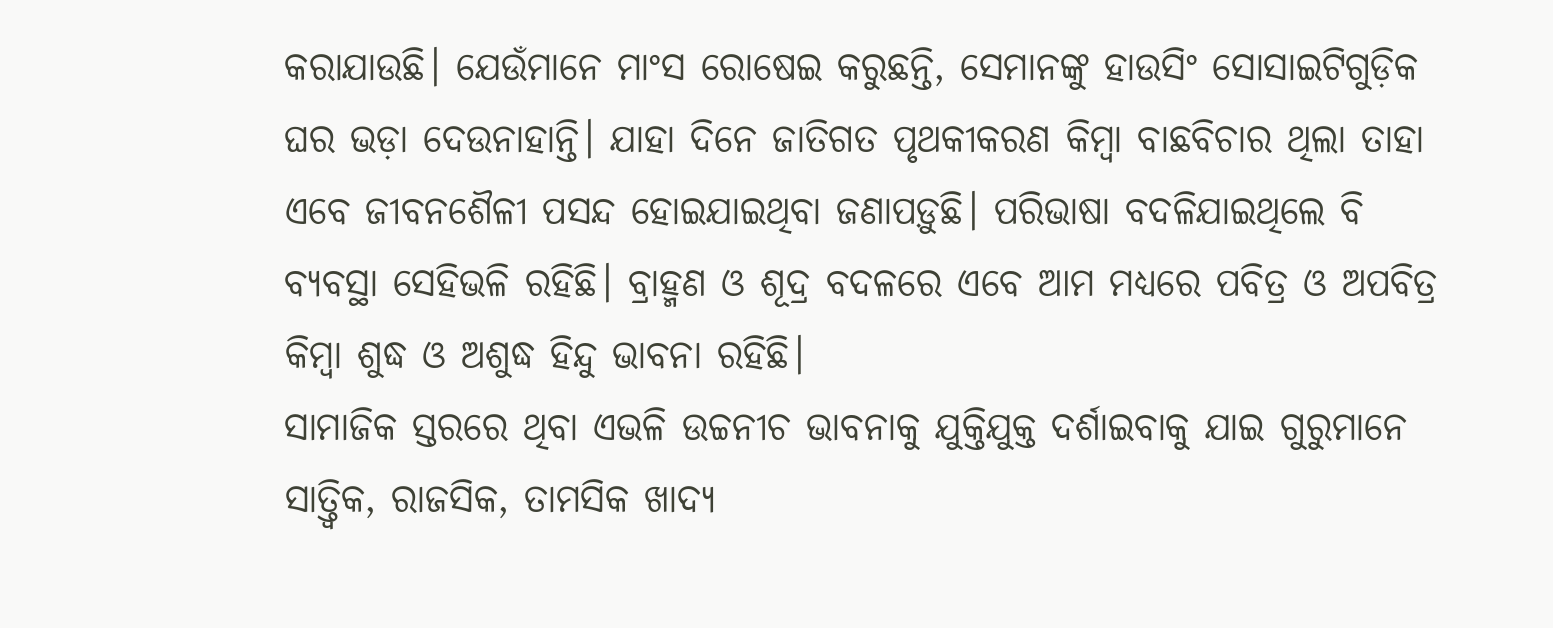କରାଯାଉଛି। ଯେଉଁମାନେ ମାଂସ ରୋଷେଇ କରୁଛନ୍ତି, ସେମାନଙ୍କୁ ହାଉସିଂ ସୋସାଇଟିଗୁଡ଼ିକ ଘର ଭଡ଼ା ଦେଉନାହାନ୍ତି। ଯାହା ଦିନେ ଜାତିଗତ ପୃଥକୀକରଣ କିମ୍ୱା ବାଛବିଚାର ଥିଲା ତାହା ଏବେ ଜୀବନଶୈଳୀ ପସନ୍ଦ ହୋଇଯାଇଥିବା ଜଣାପଡ଼ୁଛି। ପରିଭାଷା ବଦଳିଯାଇଥିଲେ ବି ବ୍ୟବସ୍ଥା ସେହିଭଳି ରହିଛି। ବ୍ରାହ୍ମଣ ଓ ଶୂଦ୍ର ବଦଳରେ ଏବେ ଆମ ମଧ୍ୟରେ ପବିତ୍ର ଓ ଅପବିତ୍ର କିମ୍ୱା ଶୁଦ୍ଧ ଓ ଅଶୁଦ୍ଧ ହିନ୍ଦୁ ଭାବନା ରହିଛି।
ସାମାଜିକ ସ୍ତରରେ ଥିବା ଏଭଳି ଉଚ୍ଚନୀଚ ଭାବନାକୁ ଯୁକ୍ତିଯୁକ୍ତ ଦର୍ଶାଇବାକୁ ଯାଇ ଗୁରୁମାନେ ସାତ୍ତ୍ୱିକ, ରାଜସିକ, ତାମସିକ ଖାଦ୍ୟ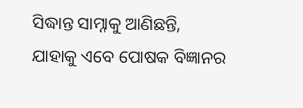ସିଦ୍ଧାନ୍ତ ସାମ୍ନାକୁ ଆଣିଛନ୍ତି, ଯାହାକୁ ଏବେ ପୋଷକ ବିଜ୍ଞାନର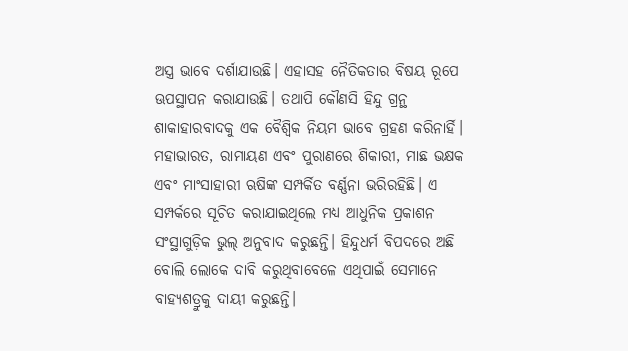ଅସ୍ତ୍ର ଭାବେ ଦର୍ଶାଯାଉଛି। ଏହାସହ ନୈତିକତାର ବିଷୟ ରୂପେ ଊପସ୍ଥାପନ କରାଯାଉଛି। ତଥାପି କୌଣସି ହିନ୍ଦୁ ଗ୍ରନ୍ଥ ଶାକାହାରବାଦକୁ ଏକ ବୈଶ୍ୱିକ ନିୟମ ଭାବେ ଗ୍ରହଣ କରିନାର୍ହି। ମହାଭାରତ, ରାମାୟଣ ଏବଂ ପୁରାଣରେ ଶିକାରୀ, ମାଛ ଭକ୍ଷକ ଏବଂ ମାଂସାହାରୀ ଋଷିଙ୍କ ସମ୍ପର୍କିତ ବର୍ଣ୍ଣନା ଭରିରହିଛି। ଏ ସମ୍ପର୍କରେ ସୂଚିତ କରାଯାଇଥିଲେ ମଧ୍ୟ ଆଧୁନିକ ପ୍ରକାଶନ ସଂସ୍ଥାଗୁଡ଼ିକ ଭୁଲ୍ ଅନୁବାଦ କରୁଛନ୍ତି। ହିନ୍ଦୁଧର୍ମ ବିପଦରେ ଅଛି ବୋଲି ଲୋକେ ଦାବି କରୁଥିବାବେଳେ ଏଥିପାଇଁ ସେମାନେ ବାହ୍ୟଶତ୍ରୁକୁ ଦାୟୀ କରୁଛନ୍ତି।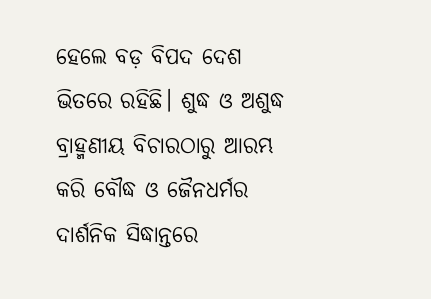ହେଲେ ବଡ଼ ବିପଦ ଦେଶ ଭିତରେ ରହିଛି। ଶୁଦ୍ଧ ଓ ଅଶୁଦ୍ଧ ବ୍ରାହ୍ମଣୀୟ ବିଚାରଠାରୁ ଆରମ୍ଭ କରି ବୌଦ୍ଧ ଓ ଜୈନଧର୍ମର ଦାର୍ଶନିକ ସିଦ୍ଧାନ୍ତରେ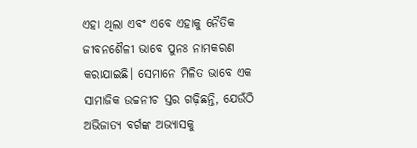ଏହା ଥିଲା ଏବଂ ଏବେ ଏହାକୁ ନୈତିକ ଜୀବନଶୈଳୀ ଭାବେ ପୁନଃ ନାମକରଣ କରାଯାଇଛି। ସେମାନେ ମିଳିତ ଭାବେ ଏକ ସାମାଜିକ ଉଚ୍ଚନୀଚ ସ୍ତର ଗଢ଼ିଛନ୍ତି, ଯେଉଁଠି ଅଭିଜାତ୍ୟ ବର୍ଗଙ୍କ ଅଭ୍ୟାସକୁ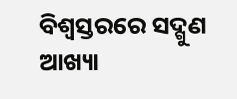ବିଶ୍ୱସ୍ତରରେ ସଦ୍ଗୁଣ ଆଖ୍ୟା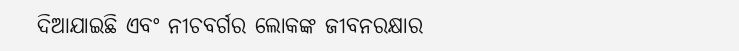ଦିଆଯାଇଛି ଏବଂ ନୀଚବର୍ଗର ଲୋକଙ୍କ ଜୀବନରକ୍ଷାର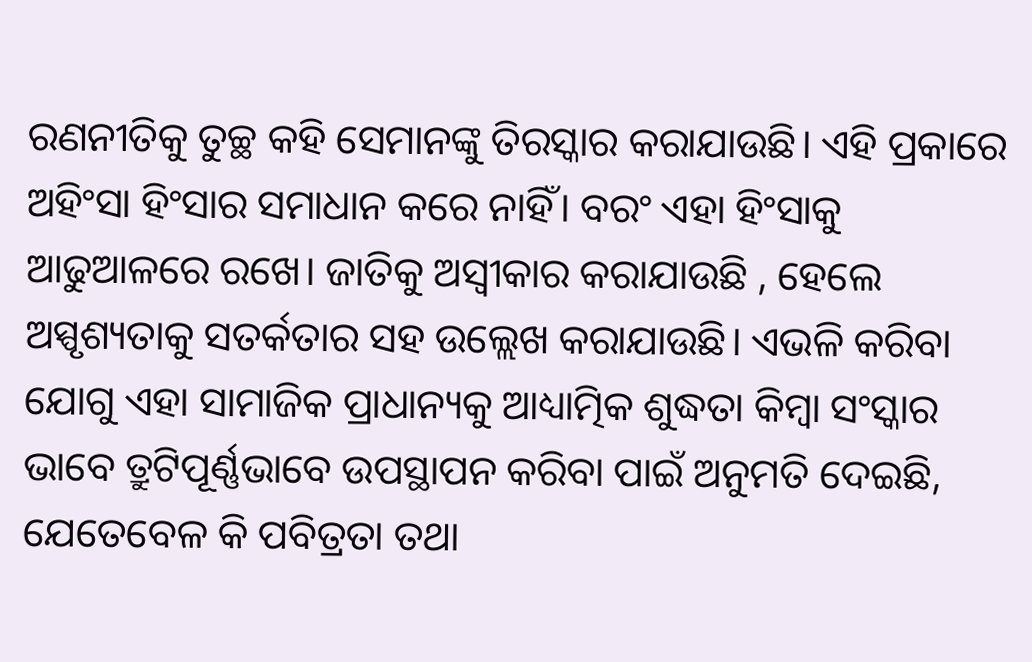ରଣନୀତିକୁ ତୁଚ୍ଛ କହି ସେମାନଙ୍କୁ ତିରସ୍କାର କରାଯାଉଛି। ଏହି ପ୍ରକାରେ ଅହିଂସା ହିଂସାର ସମାଧାନ କରେ ନାହିଁ। ବରଂ ଏହା ହିଂସାକୁ ଆଢୁଆଳରେ ରଖେ। ଜାତିକୁ ଅସ୍ୱୀକାର କରାଯାଉଛି , ହେଲେ ଅସ୍ପୃଶ୍ୟତାକୁ ସତର୍କତାର ସହ ଉଲ୍ଲେଖ କରାଯାଉଛି। ଏଭଳି କରିବା ଯୋଗୁ ଏହା ସାମାଜିକ ପ୍ରାଧାନ୍ୟକୁ ଆଧ୍ୟାତ୍ମିକ ଶୁଦ୍ଧତା କିମ୍ୱା ସଂସ୍କାର ଭାବେ ତ୍ରୁଟିପୂର୍ଣ୍ଣଭାବେ ଉପସ୍ଥାପନ କରିବା ପାଇଁ ଅନୁମତି ଦେଇଛି, ଯେତେବେଳ କି ପବିତ୍ରତା ତଥା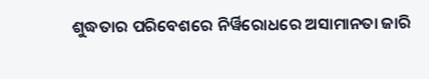ଶୁଦ୍ଧତାର ପରିବେଶରେ ନିର୍ୱିରୋଧରେ ଅସାମାନତା ଜାରି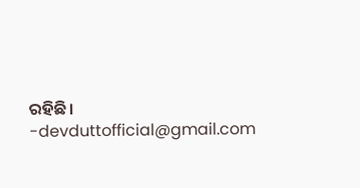ରହିଛି।
-devduttofficial@gmail.com